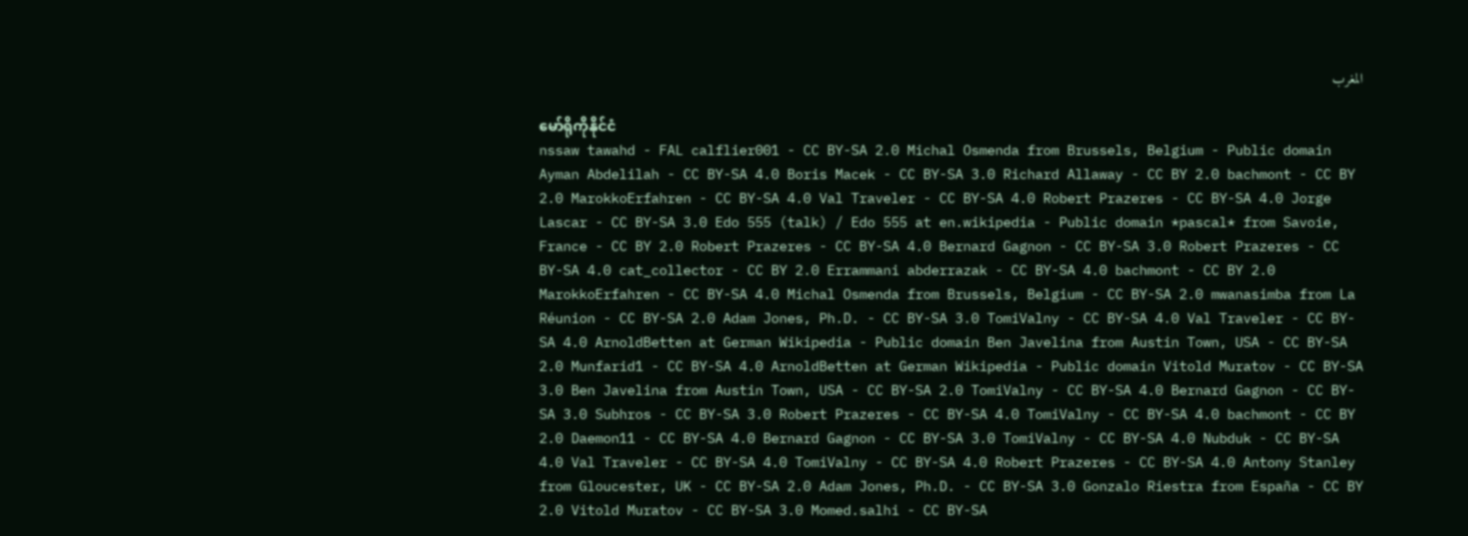المغرب

မော်ရိုကိုနိုင်ငံ
nssaw tawahd - FAL calflier001 - CC BY-SA 2.0 Michal Osmenda from Brussels, Belgium - Public domain Ayman Abdelilah - CC BY-SA 4.0 Boris Macek - CC BY-SA 3.0 Richard Allaway - CC BY 2.0 bachmont - CC BY 2.0 MarokkoErfahren - CC BY-SA 4.0 Val Traveler - CC BY-SA 4.0 Robert Prazeres - CC BY-SA 4.0 Jorge Lascar - CC BY-SA 3.0 Edo 555 (talk) / Edo 555 at en.wikipedia - Public domain *pascal* from Savoie, France - CC BY 2.0 Robert Prazeres - CC BY-SA 4.0 Bernard Gagnon - CC BY-SA 3.0 Robert Prazeres - CC BY-SA 4.0 cat_collector - CC BY 2.0 Errammani abderrazak - CC BY-SA 4.0 bachmont - CC BY 2.0 MarokkoErfahren - CC BY-SA 4.0 Michal Osmenda from Brussels, Belgium - CC BY-SA 2.0 mwanasimba from La Réunion - CC BY-SA 2.0 Adam Jones, Ph.D. - CC BY-SA 3.0 TomiValny - CC BY-SA 4.0 Val Traveler - CC BY-SA 4.0 ArnoldBetten at German Wikipedia - Public domain Ben Javelina from Austin Town, USA - CC BY-SA 2.0 Munfarid1 - CC BY-SA 4.0 ArnoldBetten at German Wikipedia - Public domain Vitold Muratov - CC BY-SA 3.0 Ben Javelina from Austin Town, USA - CC BY-SA 2.0 TomiValny - CC BY-SA 4.0 Bernard Gagnon - CC BY-SA 3.0 Subhros - CC BY-SA 3.0 Robert Prazeres - CC BY-SA 4.0 TomiValny - CC BY-SA 4.0 bachmont - CC BY 2.0 Daemon11 - CC BY-SA 4.0 Bernard Gagnon - CC BY-SA 3.0 TomiValny - CC BY-SA 4.0 Nubduk - CC BY-SA 4.0 Val Traveler - CC BY-SA 4.0 TomiValny - CC BY-SA 4.0 Robert Prazeres - CC BY-SA 4.0 Antony Stanley from Gloucester, UK - CC BY-SA 2.0 Adam Jones, Ph.D. - CC BY-SA 3.0 Gonzalo Riestra from España - CC BY 2.0 Vitold Muratov - CC BY-SA 3.0 Momed.salhi - CC BY-SA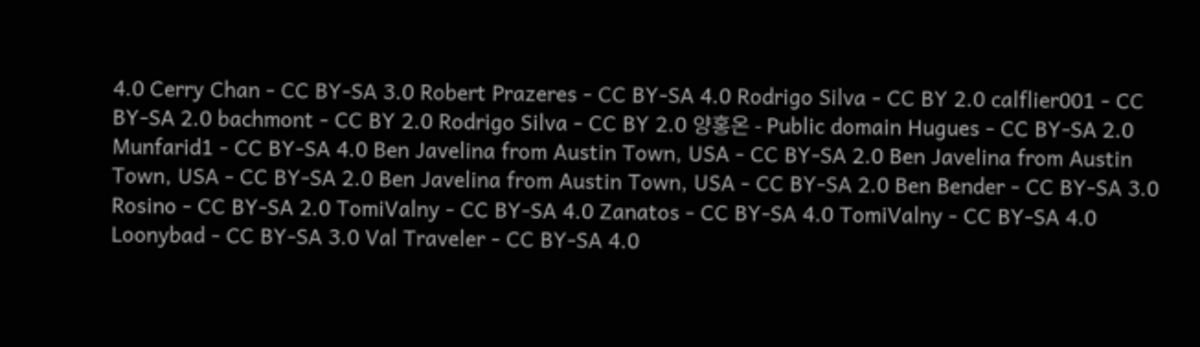4.0 Cerry Chan - CC BY-SA 3.0 Robert Prazeres - CC BY-SA 4.0 Rodrigo Silva - CC BY 2.0 calflier001 - CC BY-SA 2.0 bachmont - CC BY 2.0 Rodrigo Silva - CC BY 2.0 양홍온 - Public domain Hugues - CC BY-SA 2.0 Munfarid1 - CC BY-SA 4.0 Ben Javelina from Austin Town, USA - CC BY-SA 2.0 Ben Javelina from Austin Town, USA - CC BY-SA 2.0 Ben Javelina from Austin Town, USA - CC BY-SA 2.0 Ben Bender - CC BY-SA 3.0 Rosino - CC BY-SA 2.0 TomiValny - CC BY-SA 4.0 Zanatos - CC BY-SA 4.0 TomiValny - CC BY-SA 4.0 Loonybad - CC BY-SA 3.0 Val Traveler - CC BY-SA 4.0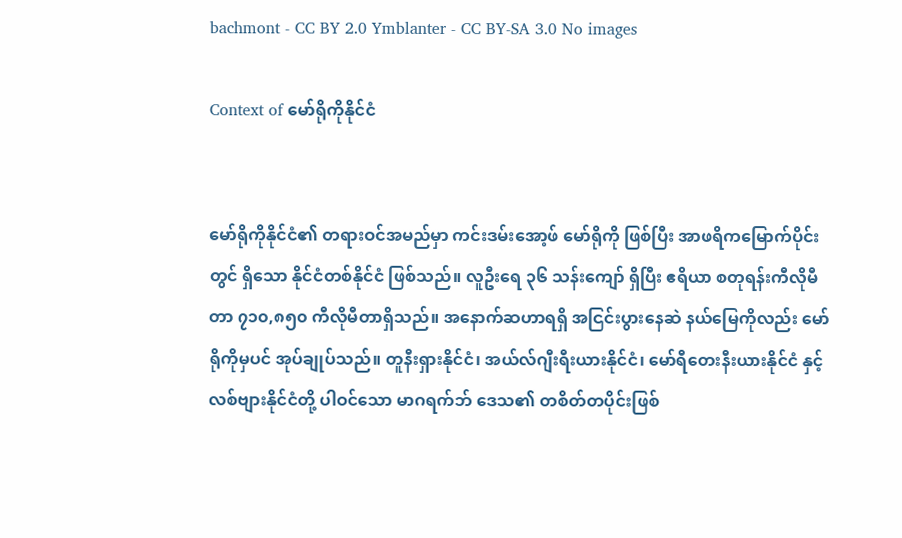bachmont - CC BY 2.0 Ymblanter - CC BY-SA 3.0 No images

Context of မော်ရိုကိုနိုင်ငံ


မော်ရိုကိုနိုင်ငံ၏ တရားဝင်အမည်မှာ ကင်းဒမ်းအော့ဖ် မော်ရိုကို ဖြစ်ပြီး အာဖရိကမြောက်ပိုင်းတွင် ရှိသော နိုင်ငံတစ်နိုင်ငံ ဖြစ်သည်။ လူဦးရေ ၃၆ သန်းကျော် ရှိပြီး ဧရိယာ စတုရန်းကီလိုမီတာ ၇၁၀,၈၅၀ ကီလိုမီတာရှိသည်။ အနောက်ဆဟာရရှိ အငြင်းပွားနေဆဲ နယ်မြေကိုလည်း မော်ရိုကိုမှပင် အုပ်ချုပ်သည်။ တူနီးရှားနိုင်ငံ၊ အယ်လ်ဂျီးရီးယားနိုင်ငံ၊ မော်ရီတေးနီးယားနိုင်ငံ နှင့် လစ်ဗျားနိုင်ငံတို့ ပါဝင်သော မာဂရက်ဘ် ဒေသ၏ တစိတ်တပိုင်းဖြစ်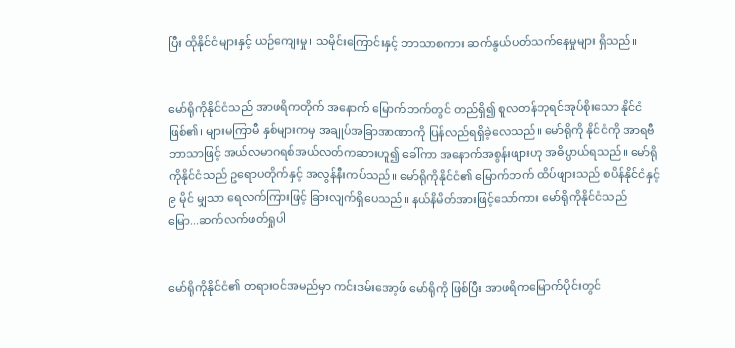ပြီး ထိုနိုင်ငံများနှင့် ယဉ်ကျေးမှု၊ သမိုင်းကြောင်းနှင့် ဘာသာစကား ဆက်နွယ်ပတ်သက်နေမှုများ ရှိသည်။


မော်ရိုကိုနိုင်ငံသည် အာဖရိကတိုက် အနောက် မြောက်ဘက်တွင် တည်ရှိ၍ စူလတန်ဘုရင်အုပ်စိုးသော နိုင်ငံဖြစ်၏၊ များမကြာမီ နှစ်များကမှ အချုပ်အခြာအာဏာကို ပြန်လည်ရရှိခဲ့လေသည်။ မော်ရိုကို နိုင်ငံကို အာရဗီဘာသာဖြင့် အယ်လမာဂရစ်အယ်လတ်ကဆားဟူ၍ ခေါ်ကာ အနောက်အစွန်းဖျားဟု အဓိပ္ပာယ်ရသည်။ မော်ရိုကိုနိုင်ငံသည် ဥရောပတိုက်နှင့် အလွန်နီးကပ်သည်။ မော်ရိုကိုနိုင်ငံ၏ မြောက်ဘက် ထိပ်ဖျားသည် စပိန်နိုင်ငံနှင့် ၉ မိုင် မျှသာ ရေလက်ကြားဖြင့် ခြားလျက်ရှိပေသည်။ နယ်နိမိတ်အားဖြင့်သော်ကား မော်ရိုကိုနိုင်ငံသည် မြော...ဆက်လက်ဖတ်ရှုပါ


မော်ရိုကိုနိုင်ငံ၏ တရားဝင်အမည်မှာ ကင်းဒမ်းအော့ဖ် မော်ရိုကို ဖြစ်ပြီး အာဖရိကမြောက်ပိုင်းတွင်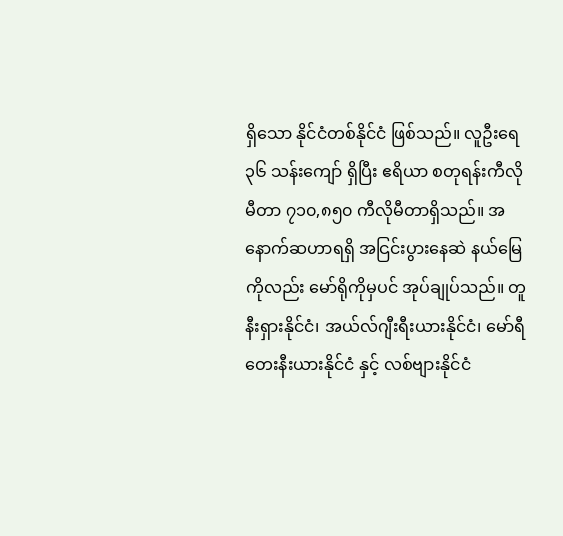ရှိသော နိုင်ငံတစ်နိုင်ငံ ဖြစ်သည်။ လူဦးရေ ၃၆ သန်းကျော် ရှိပြီး ဧရိယာ စတုရန်းကီလိုမီတာ ၇၁၀,၈၅၀ ကီလိုမီတာရှိသည်။ အနောက်ဆဟာရရှိ အငြင်းပွားနေဆဲ နယ်မြေကိုလည်း မော်ရိုကိုမှပင် အုပ်ချုပ်သည်။ တူနီးရှားနိုင်ငံ၊ အယ်လ်ဂျီးရီးယားနိုင်ငံ၊ မော်ရီတေးနီးယားနိုင်ငံ နှင့် လစ်ဗျားနိုင်ငံ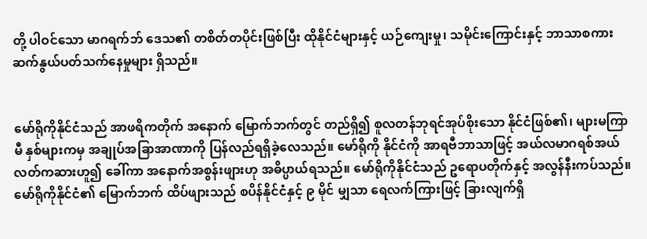တို့ ပါဝင်သော မာဂရက်ဘ် ဒေသ၏ တစိတ်တပိုင်းဖြစ်ပြီး ထိုနိုင်ငံများနှင့် ယဉ်ကျေးမှု၊ သမိုင်းကြောင်းနှင့် ဘာသာစကား ဆက်နွယ်ပတ်သက်နေမှုများ ရှိသည်။


မော်ရိုကိုနိုင်ငံသည် အာဖရိကတိုက် အနောက် မြောက်ဘက်တွင် တည်ရှိ၍ စူလတန်ဘုရင်အုပ်စိုးသော နိုင်ငံဖြစ်၏၊ များမကြာမီ နှစ်များကမှ အချုပ်အခြာအာဏာကို ပြန်လည်ရရှိခဲ့လေသည်။ မော်ရိုကို နိုင်ငံကို အာရဗီဘာသာဖြင့် အယ်လမာဂရစ်အယ်လတ်ကဆားဟူ၍ ခေါ်ကာ အနောက်အစွန်းဖျားဟု အဓိပ္ပာယ်ရသည်။ မော်ရိုကိုနိုင်ငံသည် ဥရောပတိုက်နှင့် အလွန်နီးကပ်သည်။ မော်ရိုကိုနိုင်ငံ၏ မြောက်ဘက် ထိပ်ဖျားသည် စပိန်နိုင်ငံနှင့် ၉ မိုင် မျှသာ ရေလက်ကြားဖြင့် ခြားလျက်ရှိ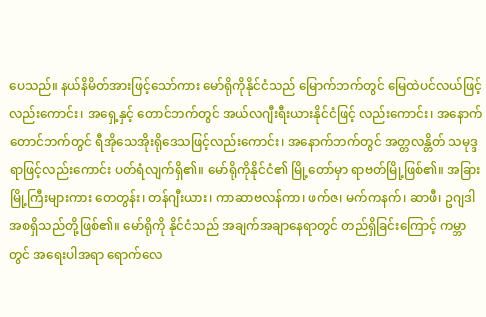ပေသည်။ နယ်နိမိတ်အားဖြင့်သော်ကား မော်ရိုကိုနိုင်ငံသည် မြောက်ဘက်တွင် မြေထဲပင်လယ်ဖြင့်လည်းကောင်း၊ အရှေ့နှင့် တောင်ဘက်တွင် အယ်လဂျီးရီးယားနိုင်ငံဖြင့် လည်းကောင်း၊ အနောက်တောင်ဘက်တွင် ရီအိုသေအိုးရိုဒေသဖြင့်လည်းကောင်း၊ အနောက်ဘက်တွင် အတ္တလန္တိတ် သမုဒ္ဒရာဖြင့်လည်းကောင်း ပတ်ရံလျက်ရှိ၏။ မော်ရိုကိုနိုင်ငံ၏ မြို့တော်မှာ ရာဗတ်မြို့ဖြစ်၏။ အခြားမြို့ကြီးများကား တေတွန်း၊ တန်ဂျီးယား၊ ကာဆာဗလန်ကာ၊ ဖက်ဇ၊ မက်ကနက်၊ ဆာဖီ၊ ဥဂျဒါအစရှိသည်တို့ဖြစ်၏။ မော်ရိုကို နိုင်ငံသည် အချက်အချာနေရာတွင် တည်ရှိခြင်းကြောင့် ကမ္ဘာတွင် အရေးပါအရာ ရောက်လေ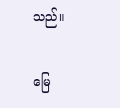သည်။

မြေ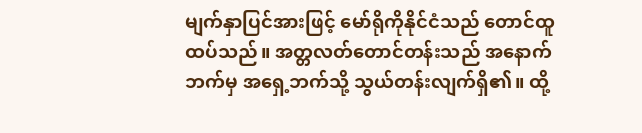မျက်နှာပြင်အားဖြင့် မော်ရိုကိုနိုင်ငံသည် တောင်ထူထပ်သည်။ အတ္တလတ်တောင်တန်းသည် အနောက်ဘက်မှ အရှေ့ဘက်သို့ သွယ်တန်းလျက်ရှိ၏။ ထို့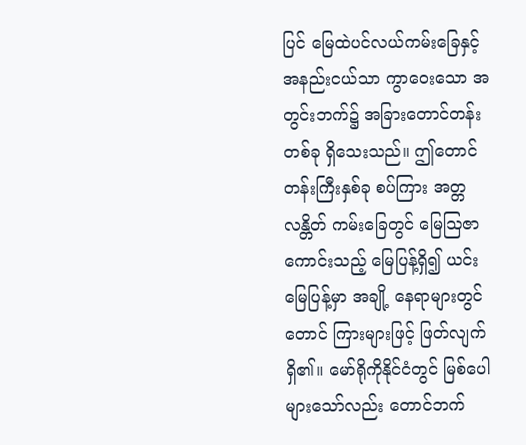ပြင် မြေထဲပင်လယ်ကမ်းခြေနှင့် အနည်းငယ်သာ ကွာဝေးသော အတွင်းဘက်၌ အခြားတောင်တန်းတစ်ခု ရှိသေးသည်။ ဤတောင်တန်းကြီးနှစ်ခု စပ်ကြား အတ္တလန္တိတ် ကမ်းခြေတွင် မြေဩဇာကောင်းသည့် မြေပြန့်ရှိ၍ ယင်းမြေပြန့်မှာ အချို့ နေရာများတွင် တောင် ကြားများဖြင့် ဖြတ်လျက်ရှိ၏။ မော်ရိုကိုနိုင်ငံတွင် မြစ်ပေါများသော်လည်း တောင်ဘက်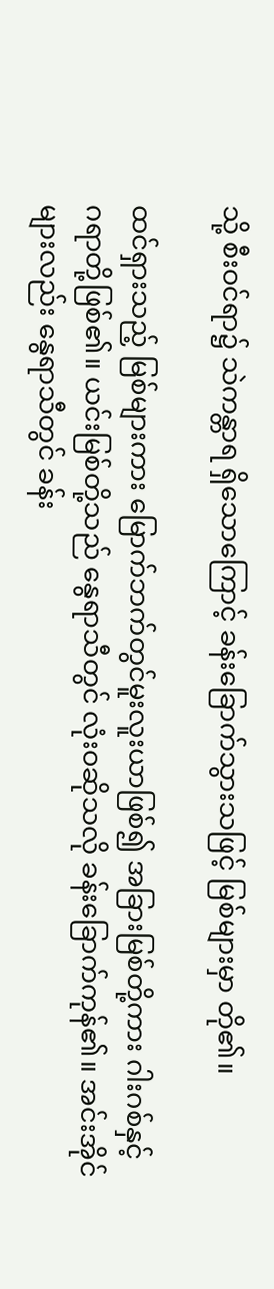သို့ စီးဝင်ရာ၌ သဲကန္တာရ ရှိသောကြောင့် ခန်းခြောက်သွားသဖြင့် မြစ်များမှာ တို၏။

ထင်ရှားသည့် မြစ်များကား မြောက်ဘက်တွင်မူးလူးယာဖြစ်၍ အခြားမြစ်တို့ကား ဂါးဂစ်နှင့် ဂရာတို့ဖြစ်၏။ ယင်းမြစ်တို့သည် နွေရာသီတွင် လုံးဝဆိုသလို ခန်းခြောက်ကုန်၏။ အင်းအိုင်များလည်း နွေရာသီတွင် ခန်း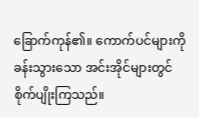ခြောက်ကုန်၏။ ကောက်ပင်များကို ခန်းသွားသော အင်းအိုင်များတွင် စိုက်ပျိုးကြသည်။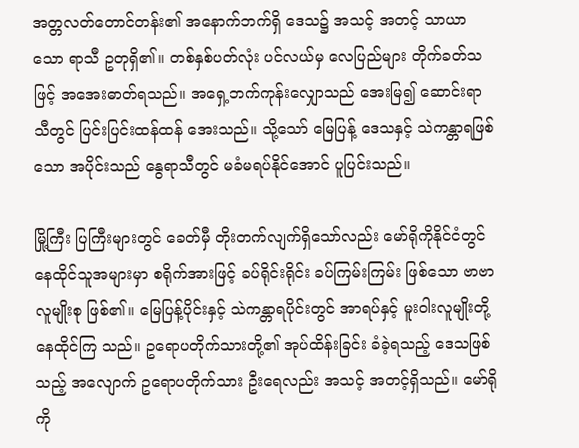အတ္တလတ်တောင်တန်း၏ အနောက်ဘက်ရှိ ဒေသ၌ အသင့် အတင့် သာယာသော ရာသီ ဥတုရှိ၏။ တစ်နှစ်ပတ်လုံး ပင်လယ်မှ လေပြည်များ တိုက်ခတ်သဖြင့် အအေးဓာတ်ရသည်။ အရှေ့ဘက်ကုန်းလျှောသည် အေးမြ၍ ဆောင်းရာသီတွင် ပြင်းပြင်းထန်ထန် အေးသည်။ သို့သော် မြေပြန့် ဒေသနှင့် သဲကန္တာရဖြစ်သော အပိုင်းသည် နွေရာသီတွင် မခံမရပ်နိုင်အောင် ပူပြင်းသည်။

မြို့ကြီး ပြကြီးများတွင် ခေတ်မှီ တိုးတက်လျက်ရှိသော်လည်း မော်ရိုကိုနိုင်ငံတွင် နေထိုင်သူအများမှာ စရိုက်အားဖြင့် ခပ်ရိုင်းရိုင်း ခပ်ကြမ်းကြမ်း ဖြစ်သော ဗာဗာလူမျိုးစု ဖြစ်၏။ မြေပြန့်ပိုင်းနှင့် သဲကန္တာရပိုင်းတွင် အာရပ်နှင့် မူးဝါးလူမျိုးတို့ နေထိုင်ကြ သည်။ ဥရောပတိုက်သားတို့၏ အုပ်ထိန်းခြင်း ခံခဲ့ရသည့် ဒေသဖြစ်သည့် အလျောက် ဥရောပတိုက်သား ဦးရေလည်း အသင့် အတင့်ရှိသည်။ မော်ရိုကို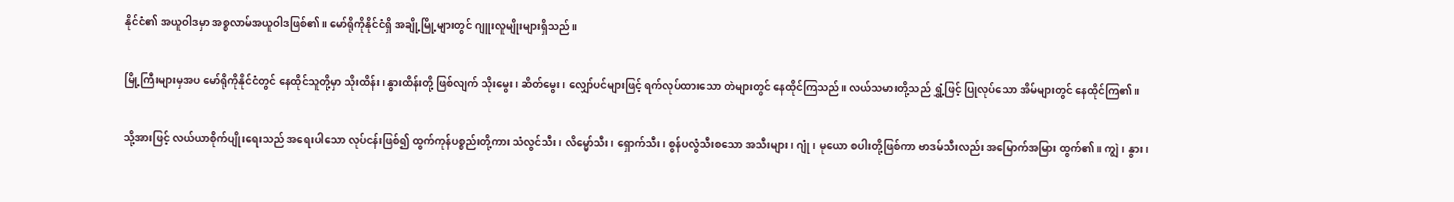နိုင်ငံ၏ အယူဝါဒမှာ အစ္စလာမ်အယူဝါဒဖြစ်၏။ မော်ရိုကိုနိုင်ငံရှိ အချို့မြို့များတွင် ဂျူးလူမျိုးများရှိသည်။

မြို့ကြီးများမှအပ မော်ရိုကိုနိုင်ငံတွင် နေထိုင်သူတို့မှာ သိုးထိန်း၊ နွားထိန်းတို့ ဖြစ်လျက် သိုးမွေး၊ ဆိတ်မွေး၊ လျှော်ပင်များဖြင့် ရက်လုပ်ထားသော တဲများတွင် နေထိုင်ကြသည်။ လယ်သမားတို့သည် ရွှံ့ဖြင့် ပြုလုပ်သော အိမ်များတွင် နေထိုင်ကြ၏။

သို့အားဖြင့် လယ်ယာစိုက်ပျိုးရေးသည် အရေးပါသော လုပ်ငန်းဖြစ်၍ ထွက်ကုန်ပစ္စည်းတို့ကား သံလွင်သီး၊ လိမ္မော်သီး၊ ရှောက်သီး၊ စွန်ပလွံသီးစသော အသီးများ၊ ဂျုံ၊ မုယော စပါးတို့ဖြစ်ကာ ဗာဒမ်သီးလည်း အမြောက်အမြား ထွက်၏။ ကျွဲ၊ နွား၊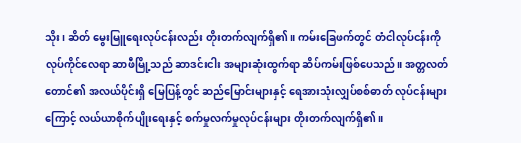သိုး၊ ဆိတ် မွေးမြူရေးလုပ်ငန်းလည်း တိုးတက်လျက်ရှိ၏။ ကမ်းခြေဖက်တွင် တံငါလုပ်ငန်းကို လုပ်ကိုင်လေရာ ဆာဖီမြို့သည် ဆာဒင်းငါး အများဆုံးထွက်ရာ ဆိပ်ကမ်းဖြစ်ပေသည်။ အတ္တလတ်တောင်၏ အလယ်ပိုင်းရှိ မြေပြန့်တွင် ဆည်မြောင်းများနှင့် ရေအားသုံးလျှပ်စစ်ဓာတ် လုပ်ငန်းများကြောင့် လယ်ယာစိုက်ပျိုးရေးနှင့် စက်မှုလက်မှုလုပ်ငန်းများ တိုးတက်လျက်ရှိ၏။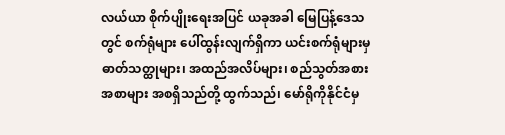လယ်ယာ စိုက်ပျိုးရေးအပြင် ယခုအခါ မြေပြန့်ဒေသတွင် စက်ရုံများ ပေါ်ထွန်းလျက်ရှိကာ ယင်းစက်ရုံများမှ ဓာတ်သတ္ထုများ၊ အထည်အလိပ်များ၊ စည်သွတ်အစားအစာများ အစရှိသည်တို့ ထွက်သည်၊ မော်ရိုကိုနိုင်ငံမှ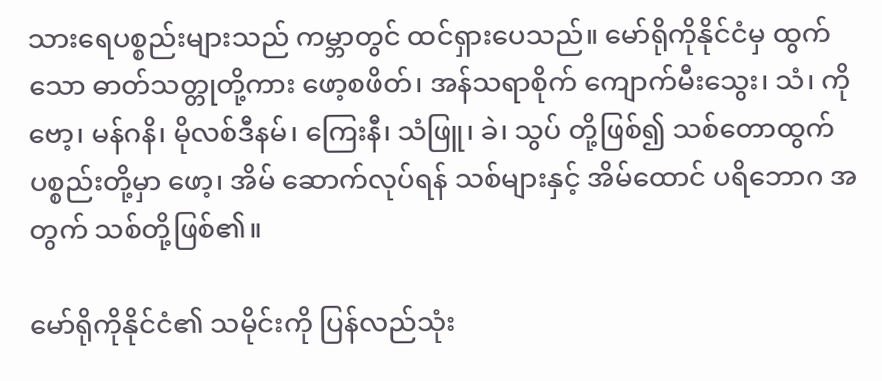သားရေပစ္စည်းများသည် ကမ္ဘာတွင် ထင်ရှားပေသည်။ မော်ရိုကိုနိုင်ငံမှ ထွက်သော ဓာတ်သတ္တုတို့ကား ဖော့စဖိတ်၊ အန်သရာစိုက် ကျောက်မီးသွေး၊ သံ၊ ကိုဗော့၊ မန်ဂနိ၊ မိုလစ်ဒီနမ်၊ ကြေးနီ၊ သံဖြူ၊ ခဲ၊ သွပ် တို့ဖြစ်၍ သစ်တောထွက် ပစ္စည်းတို့မှာ ဖော့၊ အိမ် ဆောက်လုပ်ရန် သစ်များနှင့် အိမ်ထောင် ပရိဘောဂ အတွက် သစ်တို့ဖြစ်၏။

မော်ရိုကိုနိုင်ငံ၏ သမိုင်းကို ပြန်လည်သုံး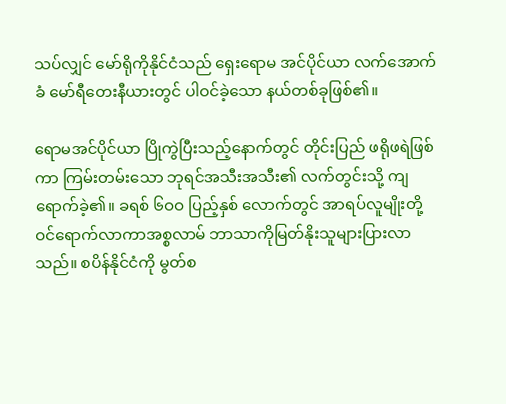သပ်လျှင် မော်ရိုကိုနိုင်ငံသည် ရှေးရောမ အင်ပိုင်ယာ လက်အောက်ခံ မော်ရီတေးနီယားတွင် ပါဝင်ခဲ့သော နယ်တစ်ခုဖြစ်၏။

ရောမအင်ပိုင်ယာ ပြိုကွဲပြီးသည့်နောက်တွင် တိုင်းပြည် ဖရိုဖရဲဖြစ်ကာ ကြမ်းတမ်းသော ဘုရင်အသီးအသီး၏ လက်တွင်းသို့ ကျရောက်ခဲ့၏။ ခရစ် ၆ဝဝ ပြည့်နှစ် လောက်တွင် အာရပ်လူမျိုးတို့ဝင်ရောက်လာကာအစ္စလာမ် ဘာသာကိုမြတ်နိုးသူများပြားလာသည်။ စပိန်နိုင်ငံကို မွတ်စ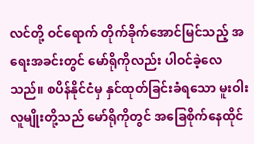လင်တို့ ဝင်ရောက် တိုက်ခိုက်အောင်မြင်သည့် အရေးအခင်းတွင် မော်ရိုကိုလည်း ပါဝင်ခဲ့လေသည်။ စပိန်နိုင်ငံမှ နှင်ထုတ်ခြင်းခံရသော မူးဝါးလူမျိုးတို့သည် မော်ရိုကိုတွင် အခြေစိုက်နေထိုင်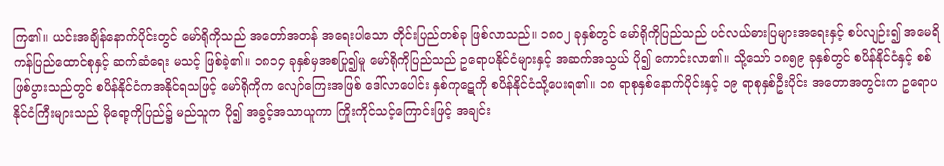ကြ၏။ ယင်းအချိန်နောက်ပိုင်းတွင် မော်ရိုကိုသည် အတော်အတန် အရေးပါသော တိုင်းပြည်တစ်ခု ဖြစ်လာသည်။ ၁၈ဝ၂ ခုနှစ်တွင် မော်ရိုကိုပြည်သည် ပင်လယ်ဓားပြများအရေးနှင့် စပ်လျဉ်း၍ အမေရိကန်ပြည်ထောင်စုနှင့် ဆက်ဆံရေး မသင့် ဖြစ်ခဲ့၏။ ၁၈၁၄ ခုနှစ်မှအစပြု၍မူ မော်ရိုကိုပြည်သည် ဥရောပနိုင်ငံများနှင့် အဆက်အသွယ် ပို၍ ကောင်းလာ၏။ သို့သော် ၁၈၅၉ ခုနှစ်တွင် စပိန်နိုင်ငံနှင့် စစ်ဖြစ်ပွားသည်တွင် စပိန်နိုင်ငံကအနိုင်ရသဖြင့် မော်ရိုကိုက လျော်ကြေးအဖြစ် ဒေါ်လာပေါင်း နှစ်ကုဋေကို စပိန်နိုင်ငံသို့ပေးရ၏။ ၁၈ ရာစုနှစ်နောက်ပိုင်းနှင့် ၁၉ ရာစုနှစ်ဦးပိုင်း အတောအတွင်းက ဥရောပနိုင်ငံကြီးများသည် မိုရော့ကိုပြည်၌ မည်သူက ပို၍ အခွင့်အသာယူကာ ကြိုးကိုင်သင့်ကြောင်းဖြင့် အချင်း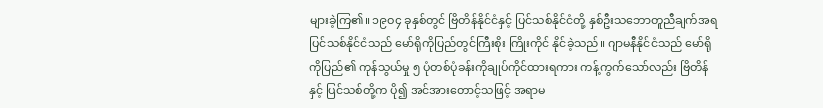များခဲ့ကြ၏။ ၁၉ဝ၄ ခုနှစ်တွင် ဗြိတိန်နိုင်ငံနှင့် ပြင်သစ်နိုင်ငံတို့ နှစ်ဦးသဘောတူညီချက်အရ ပြင်သစ်နိုင်ငံသည် မော်ရိုကိုပြည်တွင်ကြီးစိုး ကြိုးကိုင် နိုင်ခဲ့သည်။ ဂျာမနီနိုင်ငံသည် မော်ရိုကိုပြည်၏ ကုန်သွယ်မှု ၅ ပုံတစ်ပုံခန်းကိုချုပ်ကိုင်ထားရကား ကန့်ကွက်သော်လည်း ဗြိတိန်နှင့် ပြင်သစ်တို့က ပို၍ အင်အားတောင့်သဖြင့် အရာမ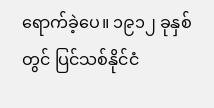ရောက်ခဲ့ပေ။ ၁၉၁၂ ခုနှစ်တွင် ပြင်သစ်နိုင်ငံ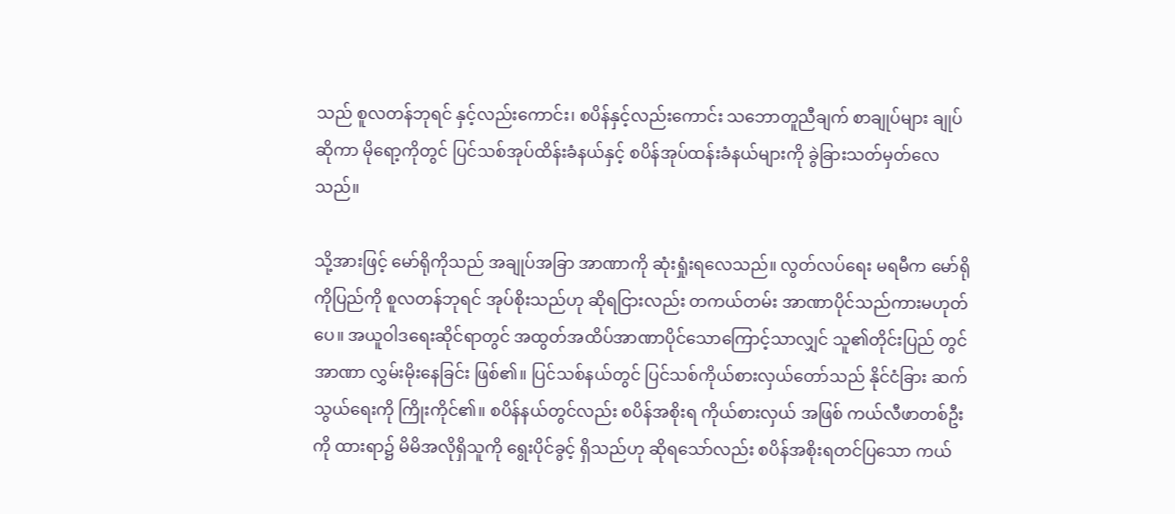သည် စူလတန်ဘုရင် နှင့်လည်းကောင်း၊ စပိန်နှင့်လည်းကောင်း သဘောတူညီချက် စာချုပ်များ ချုပ်ဆိုကာ မိုရော့ကိုတွင် ပြင်သစ်အုပ်ထိန်းခံနယ်နှင့် စပိန်အုပ်ထန်းခံနယ်များကို ခွဲခြားသတ်မှတ်လေသည်။

သို့အားဖြင့် မော်ရိုကိုသည် အချုပ်အခြာ အာဏာကို ဆုံးရှုံးရလေသည်။ လွတ်လပ်ရေး မရမီက မော်ရိုကိုပြည်ကို စူလတန်ဘုရင် အုပ်စိုးသည်ဟု ဆိုရငြားလည်း တကယ်တမ်း အာဏာပိုင်သည်ကားမဟုတ်ပေ။ အယူဝါဒရေးဆိုင်ရာတွင် အထွတ်အထိပ်အာဏာပိုင်သောကြောင့်သာလျှင် သူ၏တိုင်းပြည် တွင် အာဏာ လွှမ်းမိုးနေခြင်း ဖြစ်၏။ ပြင်သစ်နယ်တွင် ပြင်သစ်ကိုယ်စားလှယ်တော်သည် နိုင်ငံခြား ဆက်သွယ်ရေးကို ကြိုးကိုင်၏။ စပိန်နယ်တွင်လည်း စပိန်အစိုးရ ကိုယ်စားလှယ် အဖြစ် ကယ်လီဖာတစ်ဦးကို ထားရာ၌ မိမိအလိုရှိသူကို ရွေးပိုင်ခွင့် ရှိသည်ဟု ဆိုရသော်လည်း စပိန်အစိုးရတင်ပြသော ကယ်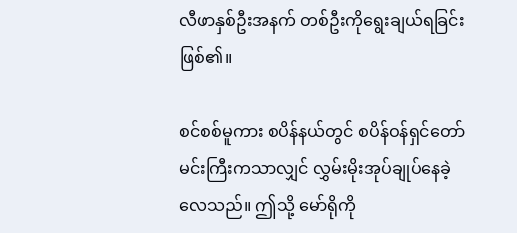လီဖာနှစ်ဦးအနက် တစ်ဦးကိုရွေးချယ်ရခြင်းဖြစ်၏။

စင်စစ်မူကား စပိန်နယ်တွင် စပိန်ဝန်ရှင်တော်မင်းကြီးကသာလျှင် လွှမ်းမိုးအုပ်ချုပ်နေခဲ့လေသည်။ ဤသို့ မော်ရိုကို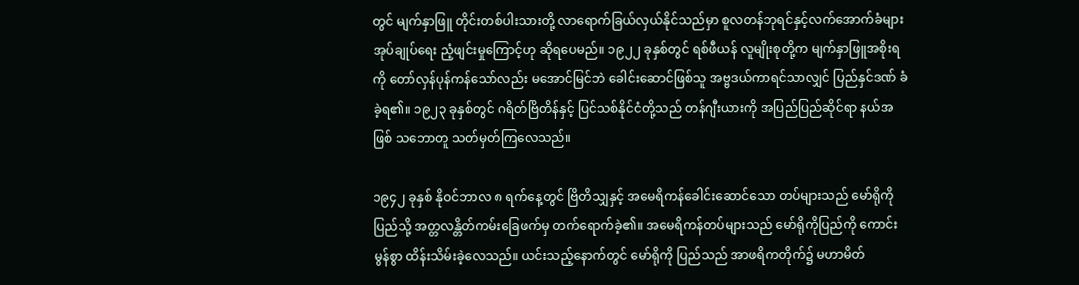တွင် မျက်နှာဖြူ တိုင်းတစ်ပါးသားတို့ လာရောက်ခြယ်လှယ်နိုင်သည်မှာ စူလတန်ဘုရင်နှင့်လက်အောက်ခံများ အုပ်ချုပ်ရေး ညံ့ဖျင်းမှုကြောင့်ဟု ဆိုရပေမည်။ ၁၉၂၂ ခုနှစ်တွင် ရစ်ဖီယန် လူမျိုးစုတို့က မျက်နှာဖြူအစိုးရကို တော်လှန်ပုန်ကန်သော်လည်း မအောင်မြင်ဘဲ ခေါင်းဆောင်ဖြစ်သူ အဗ္ဗဒယ်ကာရင်သာလျှင် ပြည်နှင်ဒဏ် ခံခဲ့ရ၏။ ၁၉၂၃ ခုနှစ်တွင် ဂရိတ်ဗြိတိန်နှင့် ပြင်သစ်နိုင်ငံတို့သည် တန်ဂျီးယားကို အပြည်ပြည်ဆိုင်ရာ နယ်အဖြစ် သဘောတူ သတ်မှတ်ကြလေသည်။

၁၉၄၂ ခုနှစ် နိုဝင်ဘာလ ၈ ရက်နေ့တွင် ဗြိတိသျှနှင့် အမေရိကန်ခေါင်းဆောင်သော တပ်များသည် မော်ရိုကိုပြည်သို့ အတ္တလန္တိတ်ကမ်းခြေဖက်မှ တက်ရောက်ခဲ့၏။ အမေရိကန်တပ်များသည် မော်ရိုကိုပြည်ကို ကောင်းမွန်စွာ ထိန်းသိမ်းခဲ့လေသည်။ ယင်းသည့်နောက်တွင် မော်ရိုကို ပြည်သည် အာဖရိကတိုက်၌ မဟာမိတ်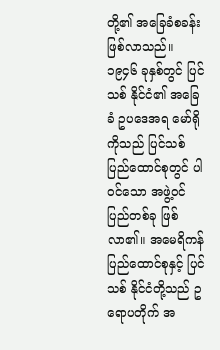တို့၏ အခြေခံစခန်း ဖြစ်လာသည်။ ၁၉၄၆ ခုနှစ်တွင် ပြင်သစ် နိုင်ငံ၏ အခြေခံ ဥပဒေအရ မော်ရိုကိုသည် ပြင်သစ် ပြည်ထောင်စုတွင် ပါဝင်သော အဖွဲ့ဝင် ပြည်တစ်ခု ဖြစ်လာ၏။ အမေရိကန် ပြည်ထောင်စုနှင့် ပြင်သစ် နိုင်ငံတို့သည် ဥရောပတိုက် အ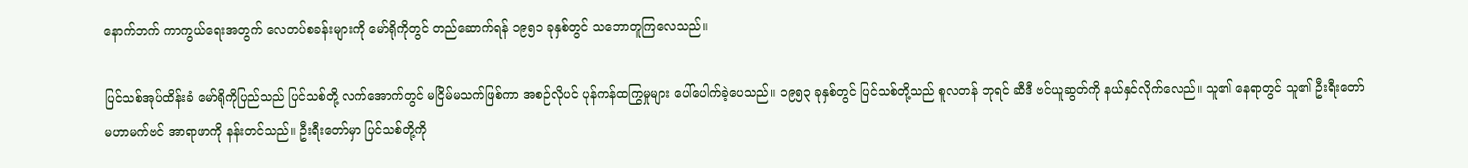နောက်ဘက် ကာကွယ်ရေးအတွက် လေတပ်စခန်းများကို မော်ရိုကိုတွင် တည်ဆောက်ရန် ၁၉၅၁ ခုနှစ်တွင် သဘောတူကြလေသည်။

ပြင်သစ်အုပ်ထိန်းခံ မော်ရိုကိုပြည်သည် ပြင်သစ်တို့ လက်အောက်တွင် မငြိမ်မသက်ဖြစ်ကာ အစဉ်လိုပင် ပုန်ကန်ထကြွမှုများ ပေါ်ပေါက်ခဲ့ပေသည်။ ၁၉၅၃ ခုနှစ်တွင် ပြင်သစ်တို့သည် စူလတန် ဘုရင် ဆီဒီ ဗင်ယူဆွတ်ကို နယ်နှင်လိုက်လေည်။ သူ၏ နေရာတွင် သူ၏ ဦးရီးတော် မဟာမက်ဗင် အာရာဖာကို နန်းတင်သည်။ ဦးရီးတော်မှာ ပြင်သစ်တို့ကို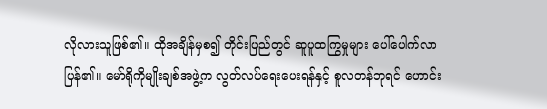လိုလားသူဖြစ်၏။ ထိုအချိန်မှစ၍ တိုင်းပြည်တွင် ဆူပူထကြွမှုများ ပေါ်ပေါက်လာပြန်၏။ မော်ရိုကိုမျိုးချစ်အဖွဲ့က လွတ်လပ်ရေးပေးရန်နှင့် စူလတန်ဘုရင် ဟောင်း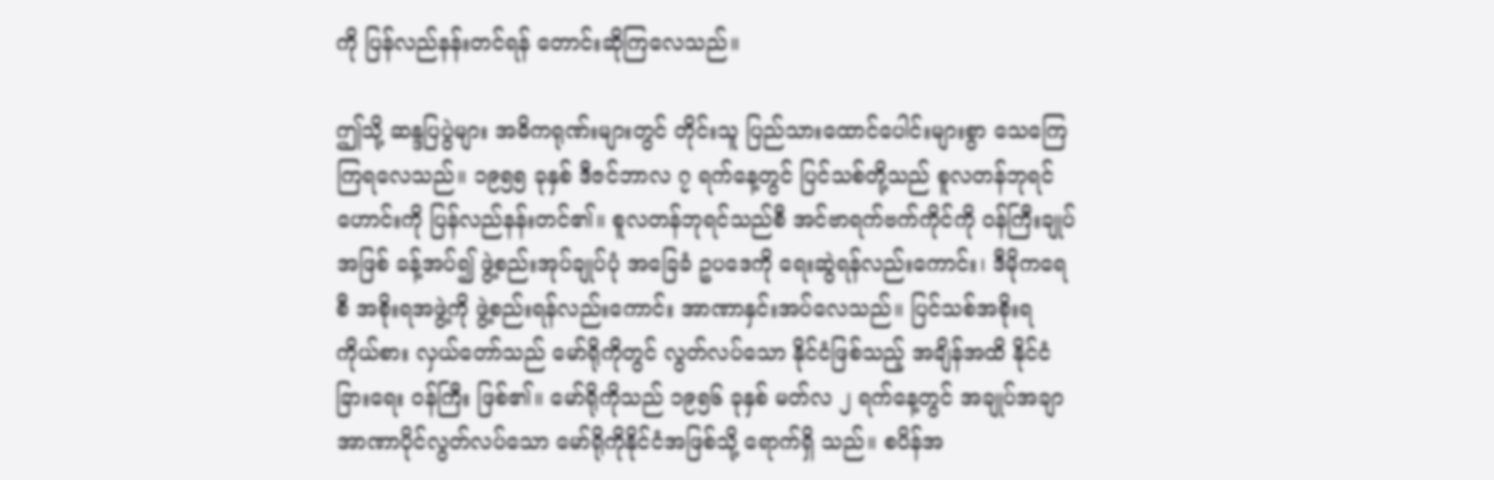ကို ပြန်လည်နန်းတင်ရန် တောင်းဆိုကြလေသည်။

ဤသို့ ဆန္ဒပြပွဲများ အဓိကရုဏ်းများတွင် တိုင်းသူ ပြည်သားထောင်ပေါင်းများစွာ သေကြေကြရလေသည်။ ၁၉၅၅ ခုနှစ် ဒီဇင်ဘာလ ၇ ရက်နေ့တွင် ပြင်သစ်တို့သည် စူလတန်ဘုရင်ဟောင်းကို ပြန်လည်နန်းတင်၏။ စူလတန်ဘုရင်သည်စီ အင်ဗာရက်ဗက်ကိုင်ကို ဝန်ကြီးချုပ်အဖြစ် ခန့်အပ်၍ ဖွဲ့စည်းအုပ်ချုပ်ပုံ အခြေခံ ဥပဒေကို ရေးဆွဲရန်လည်းကောင်း၊ ဒီမိုကရေစီ အစိုးရအဖွဲ့ကို ဖွဲ့စည်းရန်လည်းကောင်း အာဏာနှင်းအပ်လေသည်။ ပြင်သစ်အစိုးရ ကိုယ်စား လှယ်တော်သည် မော်ရိုကိုတွင် လွတ်လပ်သော နိုင်ငံဖြစ်သည့် အချိန်အထိ နိုင်ငံခြားရေး ဝန်ကြီး ဖြစ်၏။ မော်ရိုကိုသည် ၁၉၅၆ ခုနှစ် မတ်လ ၂ ရက်နေ့တွင် အချုပ်အချာအာဏာပိုင်လွတ်လပ်သော မော်ရိုကိုနိုင်ငံအဖြစ်သို့ ရောက်ရှိ သည်။ စပိန်အ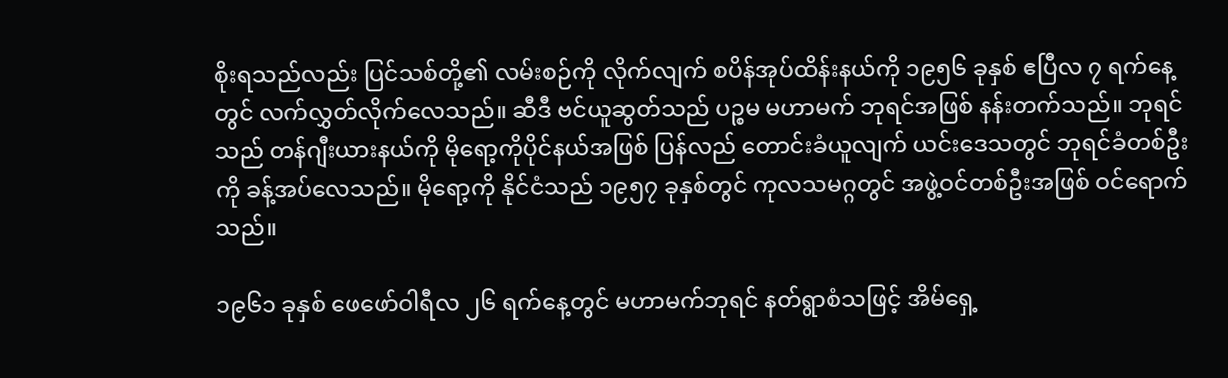စိုးရသည်လည်း ပြင်သစ်တို့၏ လမ်းစဉ်ကို လိုက်လျက် စပိန်အုပ်ထိန်းနယ်ကို ၁၉၅၆ ခုနှစ် ဧပြီလ ၇ ရက်နေ့တွင် လက်လွှတ်လိုက်လေသည်။ ဆီဒီ ဗင်ယူဆွတ်သည် ပဉ္စမ မဟာမက် ဘုရင်အဖြစ် နန်းတက်သည်။ ဘုရင်သည် တန်ဂျီးယားနယ်ကို မိုရော့ကိုပိုင်နယ်အဖြစ် ပြန်လည် တောင်းခံယူလျက် ယင်းဒေသတွင် ဘုရင်ခံတစ်ဦးကို ခန့်အပ်လေသည်။ မိုရော့ကို နိုင်ငံသည် ၁၉၅၇ ခုနှစ်တွင် ကုလသမဂ္ဂတွင် အဖွဲ့ဝင်တစ်ဦးအဖြစ် ဝင်ရောက်သည်။

၁၉၆၁ ခုနှစ် ဖေဖော်ဝါရီလ ၂၆ ရက်နေ့တွင် မဟာမက်ဘုရင် နတ်ရွာစံသဖြင့် အိမ်ရှေ့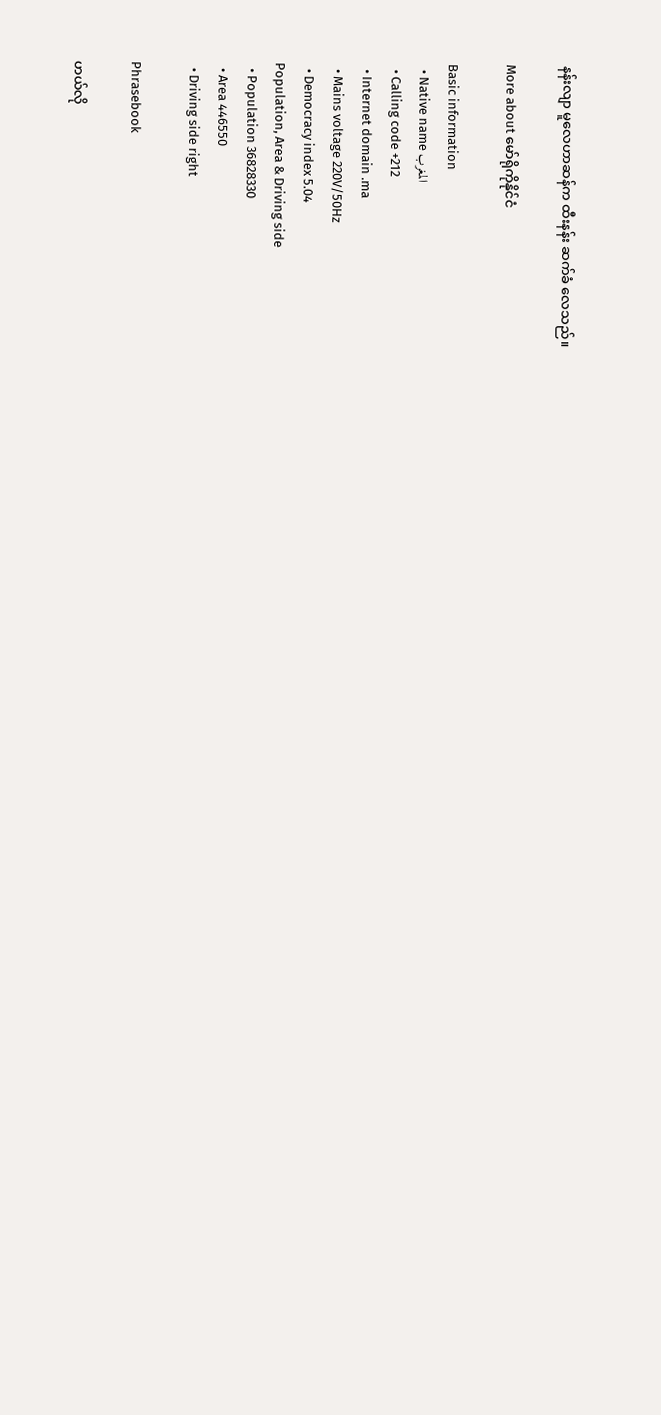နန်းလျာ မူလေဟာဆန်က ထီးနန်း ဆက်ခံ လေသည်။

More about မော်ရိုကိုနိုင်ငံ

Basic information
  • Native name المغرب
  • Calling code +212
  • Internet domain .ma
  • Mains voltage 220V/50Hz
  • Democracy index 5.04
Population, Area & Driving side
  • Population 36828330
  • Area 446550
  • Driving side right

Phrasebook

ဟယ်လို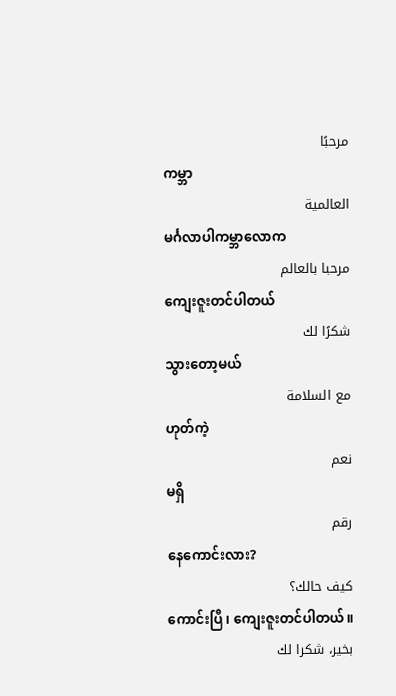مرحبًا
ကမ္ဘာ
العالمية
မင်္ဂလာပါကမ္ဘာလောက
مرحبا بالعالم
ကျေးဇူးတင်ပါတယ်
شكرًا لك
သွားတော့မယ်
مع السلامة
ဟုတ်ကဲ့
نعم
မရှိ
رقم
နေကောင်းလား?
كيف حالك؟
ကောင်းပြီ၊ ကျေးဇူးတင်ပါတယ်။
بخير، شكرا لك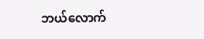ဘယ်လောက်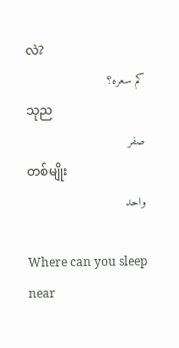လဲ?
كم سعره؟
သုည
صفر
တစ်မျိုး
واحد

Where can you sleep near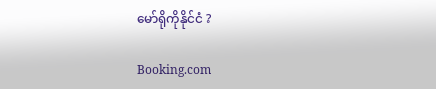မော်ရိုကိုနိုင်ငံ ?

Booking.com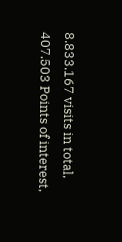8.833.167 visits in total, 407.503 Points of interest,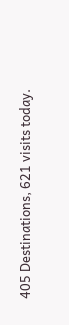405 Destinations, 621 visits today.